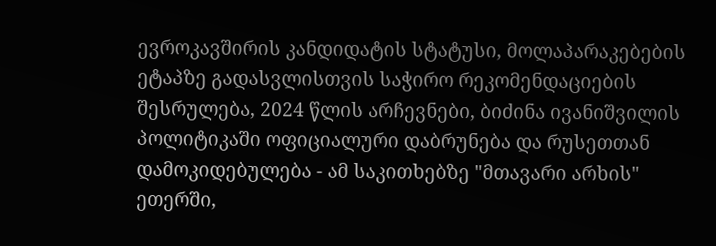ევროკავშირის კანდიდატის სტატუსი, მოლაპარაკებების ეტაპზე გადასვლისთვის საჭირო რეკომენდაციების შესრულება, 2024 წლის არჩევნები, ბიძინა ივანიშვილის პოლიტიკაში ოფიციალური დაბრუნება და რუსეთთან დამოკიდებულება - ამ საკითხებზე "მთავარი არხის" ეთერში,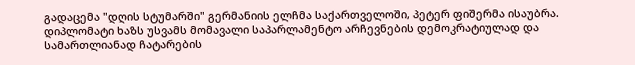გადაცემა "დღის სტუმარში" გერმანიის ელჩმა საქართველოში, პეტერ ფიშერმა ისაუბრა.
დიპლომატი ხაზს უსვამს მომავალი საპარლამენტო არჩევნების დემოკრატიულად და სამართლიანად ჩატარების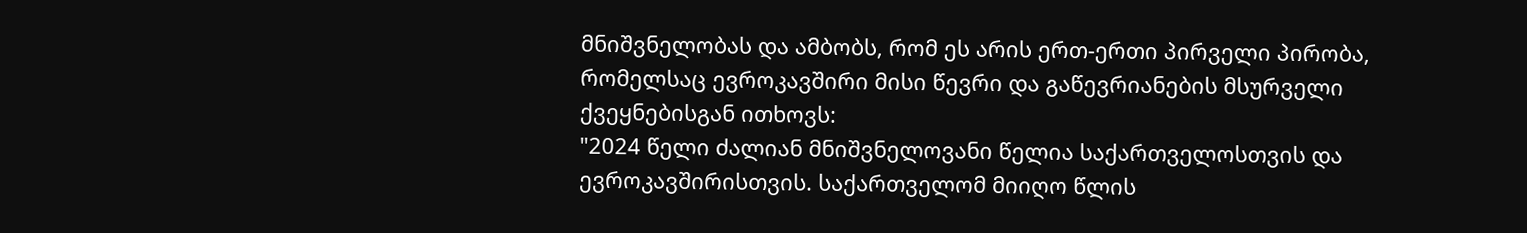მნიშვნელობას და ამბობს, რომ ეს არის ერთ-ერთი პირველი პირობა, რომელსაც ევროკავშირი მისი წევრი და გაწევრიანების მსურველი ქვეყნებისგან ითხოვს:
"2024 წელი ძალიან მნიშვნელოვანი წელია საქართველოსთვის და ევროკავშირისთვის. საქართველომ მიიღო წლის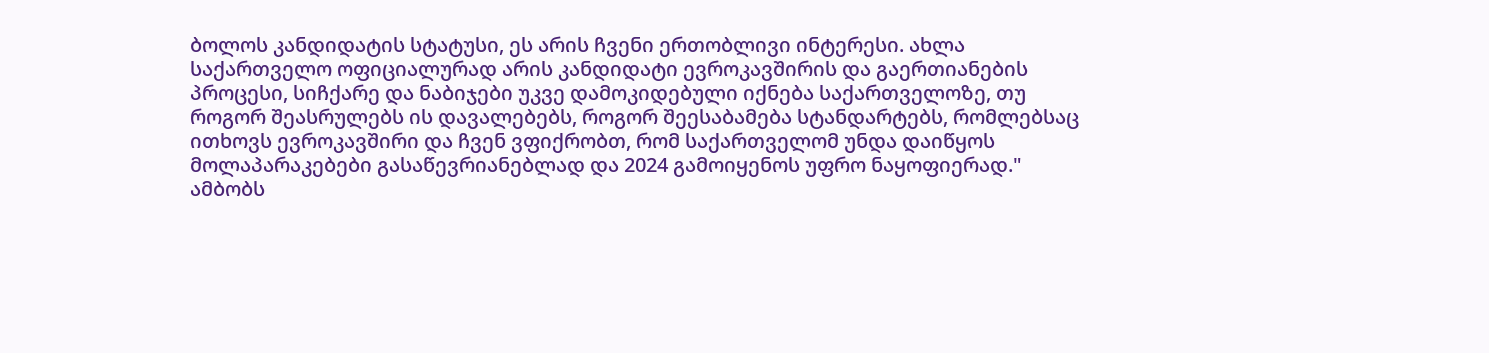ბოლოს კანდიდატის სტატუსი, ეს არის ჩვენი ერთობლივი ინტერესი. ახლა საქართველო ოფიციალურად არის კანდიდატი ევროკავშირის და გაერთიანების პროცესი, სიჩქარე და ნაბიჯები უკვე დამოკიდებული იქნება საქართველოზე, თუ როგორ შეასრულებს ის დავალებებს, როგორ შეესაბამება სტანდარტებს, რომლებსაც ითხოვს ევროკავშირი და ჩვენ ვფიქრობთ, რომ საქართველომ უნდა დაიწყოს მოლაპარაკებები გასაწევრიანებლად და 2024 გამოიყენოს უფრო ნაყოფიერად." ამბობს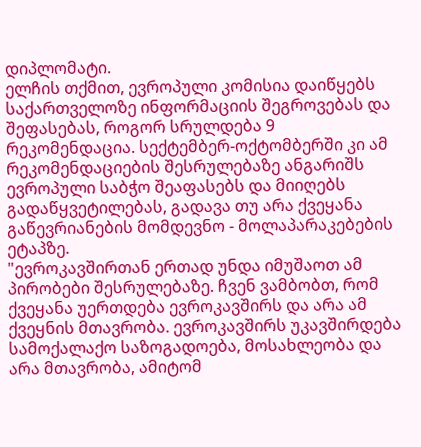დიპლომატი.
ელჩის თქმით, ევროპული კომისია დაიწყებს საქართველოზე ინფორმაციის შეგროვებას და შეფასებას, როგორ სრულდება 9 რეკომენდაცია. სექტემბერ-ოქტომბერში კი ამ რეკომენდაციების შესრულებაზე ანგარიშს ევროპული საბჭო შეაფასებს და მიიღებს გადაწყვეტილებას, გადავა თუ არა ქვეყანა გაწევრიანების მომდევნო - მოლაპარაკებების ეტაპზე.
"ევროკავშირთან ერთად უნდა იმუშაოთ ამ პირობები შესრულებაზე. ჩვენ ვამბობთ, რომ ქვეყანა უერთდება ევროკავშირს და არა ამ ქვეყნის მთავრობა. ევროკავშირს უკავშირდება სამოქალაქო საზოგადოება, მოსახლეობა და არა მთავრობა, ამიტომ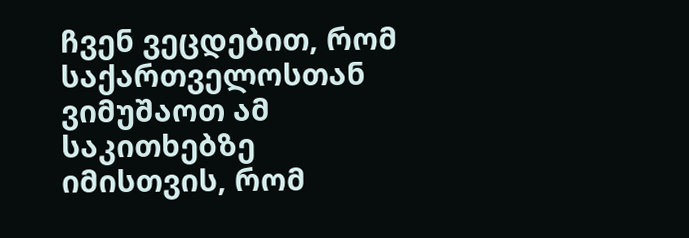ჩვენ ვეცდებით, რომ საქართველოსთან ვიმუშაოთ ამ საკითხებზე იმისთვის, რომ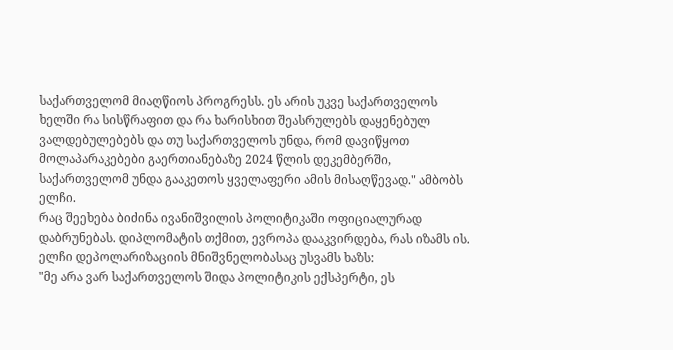საქართველომ მიაღწიოს პროგრესს. ეს არის უკვე საქართველოს ხელში რა სისწრაფით და რა ხარისხით შეასრულებს დაყენებულ ვალდებულებებს და თუ საქართველოს უნდა, რომ დავიწყოთ მოლაპარაკებები გაერთიანებაზე 2024 წლის დეკემბერში, საქართველომ უნდა გააკეთოს ყველაფერი ამის მისაღწევად." ამბობს ელჩი.
რაც შეეხება ბიძინა ივანიშვილის პოლიტიკაში ოფიციალურად დაბრუნებას. დიპლომატის თქმით, ევროპა დააკვირდება, რას იზამს ის. ელჩი დეპოლარიზაციის მნიშვნელობასაც უსვამს ხაზს:
"მე არა ვარ საქართველოს შიდა პოლიტიკის ექსპერტი, ეს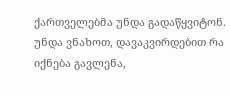ქართველებმა უნდა გადაწყვიტონ. უნდა ვნახოთ, დავაკვირდებით რა იქნება გავლენა,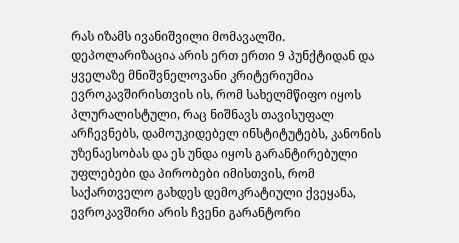რას იზამს ივანიშვილი მომავალში. დეპოლარიზაცია არის ერთ ერთი 9 პუნქტიდან და ყველაზე მნიშვნელოვანი კრიტერიუმია ევროკავშირისთვის ის, რომ სახელმწიფო იყოს პლურალისტული, რაც ნიშნავს თავისუფალ არჩევნებს, დამოუკიდებელ ინსტიტუტებს, კანონის უზენაესობას და ეს უნდა იყოს გარანტირებული უფლებები და პირობები იმისთვის, რომ საქართველო გახდეს დემოკრატიული ქვეყანა, ევროკავშირი არის ჩვენი გარანტორი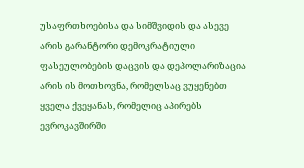უსაფრთხოებისა და სიმშვიდის და ასევე არის გარანტორი დემოკრატიული ფასეულობების დაცვის და დეპოლარიზაცია არის ის მოთხოვნა, რომელსაც ვუყენებთ ყველა ქვეყანას, რომელიც აპირებს ევროკავშირში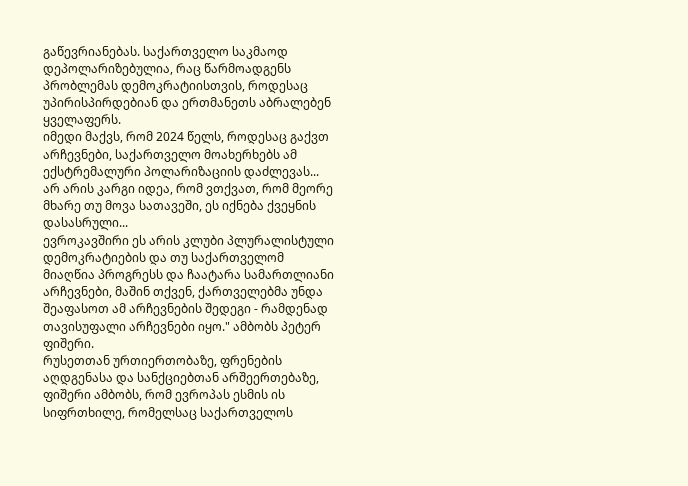გაწევრიანებას. საქართველო საკმაოდ დეპოლარიზებულია, რაც წარმოადგენს პრობლემას დემოკრატიისთვის, როდესაც უპირისპირდებიან და ერთმანეთს აბრალებენ ყველაფერს.
იმედი მაქვს, რომ 2024 წელს, როდესაც გაქვთ არჩევნები, საქართველო მოახერხებს ამ ექსტრემალური პოლარიზაციის დაძლევას... არ არის კარგი იდეა, რომ ვთქვათ, რომ მეორე მხარე თუ მოვა სათავეში, ეს იქნება ქვეყნის დასასრული...
ევროკავშირი ეს არის კლუბი პლურალისტული დემოკრატიების და თუ საქართველომ მიაღწია პროგრესს და ჩაატარა სამართლიანი არჩევნები, მაშინ თქვენ, ქართველებმა უნდა შეაფასოთ ამ არჩევნების შედეგი - რამდენად თავისუფალი არჩევნები იყო." ამბობს პეტერ ფიშერი.
რუსეთთან ურთიერთობაზე, ფრენების აღდგენასა და სანქციებთან არშეერთებაზე, ფიშერი ამბობს, რომ ევროპას ესმის ის სიფრთხილე, რომელსაც საქართველოს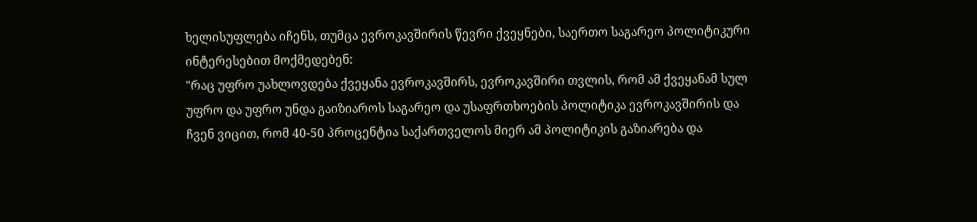ხელისუფლება იჩენს, თუმცა ევროკავშირის წევრი ქვეყნები, საერთო საგარეო პოლიტიკური ინტერესებით მოქმედებენ:
"რაც უფრო უახლოვდება ქვეყანა ევროკავშირს, ევროკავშირი თვლის, რომ ამ ქვეყანამ სულ უფრო და უფრო უნდა გაიზიაროს საგარეო და უსაფრთხოების პოლიტიკა ევროკავშირის და ჩვენ ვიცით, რომ 40-50 პროცენტია საქართველოს მიერ ამ პოლიტიკის გაზიარება და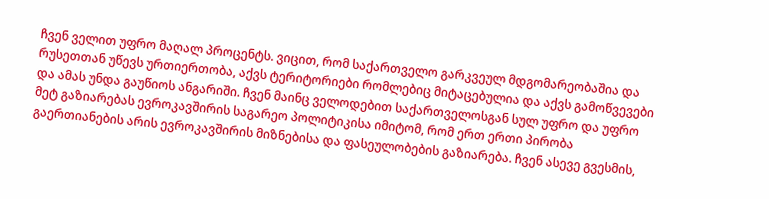ჩვენ ველით უფრო მაღალ პროცენტს. ვიცით, რომ საქართველო გარკვეულ მდგომარეობაშია და რუსეთთან უწევს ურთიერთობა, აქვს ტერიტორიები რომლებიც მიტაცებულია და აქვს გამოწვევები და ამას უნდა გაუწიოს ანგარიში. ჩვენ მაინც ველოდებით საქართველოსგან სულ უფრო და უფრო მეტ გაზიარებას ევროკავშირის საგარეო პოლიტიკისა იმიტომ, რომ ერთ ერთი პირობა გაერთიანების არის ევროკავშირის მიზნებისა და ფასეულობების გაზიარება. ჩვენ ასევე გვესმის,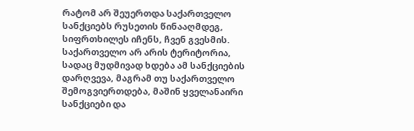რატომ არ შეუერთდა საქართველო სანქციებს რუსეთის წინააღმდეგ, სიფრთხილეს იჩენს, ჩვენ გვესმის. საქართველო არ არის ტერიტორია, სადაც მუდმივად ხდება ამ სანქციების დარღვევა, მაგრამ თუ საქართველო შემოგვიერთდება, მაშინ ყველანაირი სანქციები და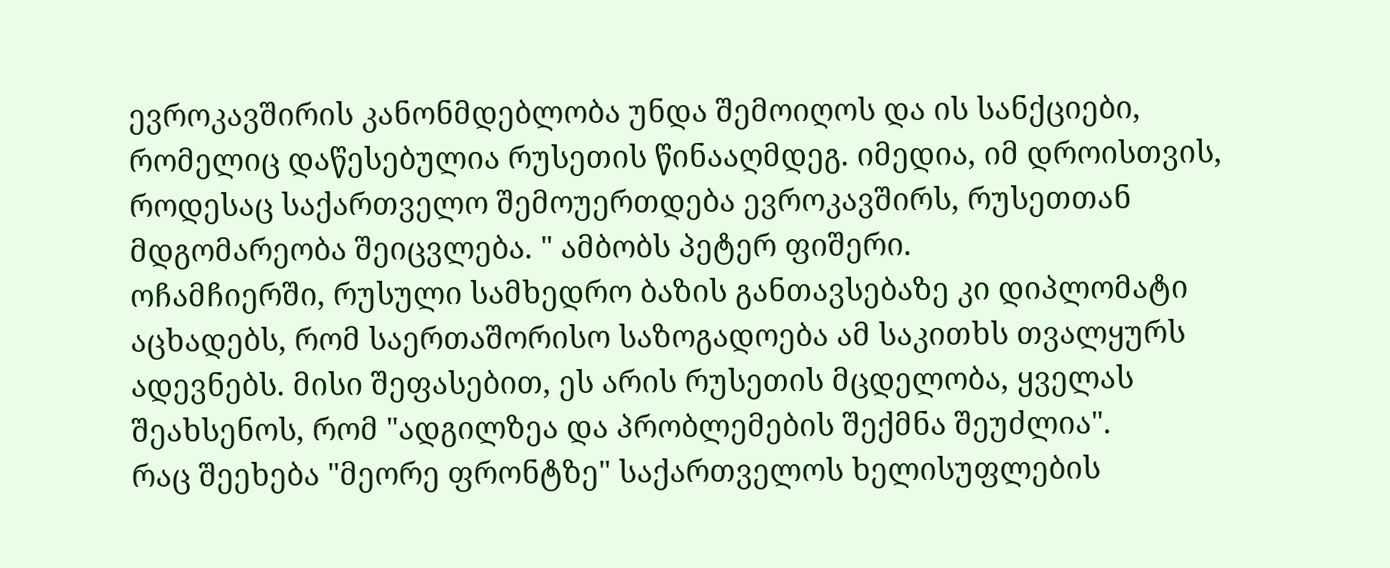ევროკავშირის კანონმდებლობა უნდა შემოიღოს და ის სანქციები, რომელიც დაწესებულია რუსეთის წინააღმდეგ. იმედია, იმ დროისთვის, როდესაც საქართველო შემოუერთდება ევროკავშირს, რუსეთთან მდგომარეობა შეიცვლება. " ამბობს პეტერ ფიშერი.
ოჩამჩიერში, რუსული სამხედრო ბაზის განთავსებაზე კი დიპლომატი აცხადებს, რომ საერთაშორისო საზოგადოება ამ საკითხს თვალყურს ადევნებს. მისი შეფასებით, ეს არის რუსეთის მცდელობა, ყველას შეახსენოს, რომ "ადგილზეა და პრობლემების შექმნა შეუძლია".
რაც შეეხება "მეორე ფრონტზე" საქართველოს ხელისუფლების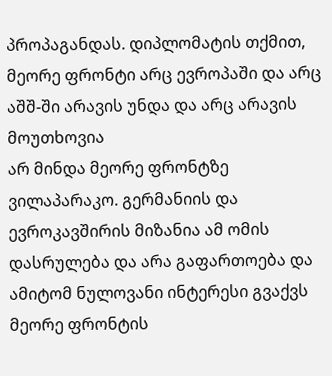პროპაგანდას. დიპლომატის თქმით, მეორე ფრონტი არც ევროპაში და არც აშშ-ში არავის უნდა და არც არავის მოუთხოვია
არ მინდა მეორე ფრონტზე ვილაპარაკო. გერმანიის და ევროკავშირის მიზანია ამ ომის დასრულება და არა გაფართოება და ამიტომ ნულოვანი ინტერესი გვაქვს მეორე ფრონტის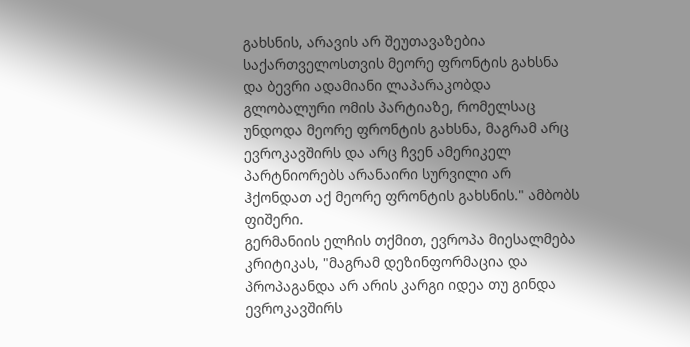გახსნის, არავის არ შეუთავაზებია საქართველოსთვის მეორე ფრონტის გახსნა და ბევრი ადამიანი ლაპარაკობდა გლობალური ომის პარტიაზე, რომელსაც უნდოდა მეორე ფრონტის გახსნა, მაგრამ არც ევროკავშირს და არც ჩვენ ამერიკელ პარტნიორებს არანაირი სურვილი არ ჰქონდათ აქ მეორე ფრონტის გახსნის." ამბობს ფიშერი.
გერმანიის ელჩის თქმით, ევროპა მიესალმება კრიტიკას, "მაგრამ დეზინფორმაცია და პროპაგანდა არ არის კარგი იდეა თუ გინდა ევროკავშირს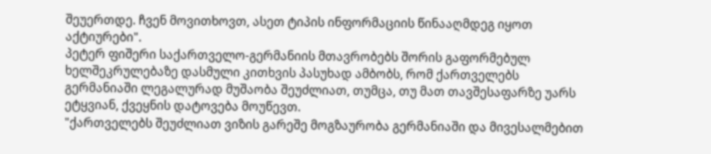შეუერთდე. ჩვენ მოვითხოვთ, ასეთ ტიპის ინფორმაციის წინააღმდეგ იყოთ აქტიურები".
პეტერ ფიშერი საქართველო-გერმანიის მთავრობებს შორის გაფორმებულ ხელშეკრულებაზე დასმული კითხვის პასუხად ამბობს, რომ ქართველებს გერმანიაში ლეგალურად მუშაობა შეუძლიათ, თუმცა, თუ მათ თავშესაფარზე უარს ეტყვიან, ქვეყნის დატოვება მოუწევთ.
"ქართველებს შეუძლიათ ვიზის გარეშე მოგზაურობა გერმანიაში და მივესალმებით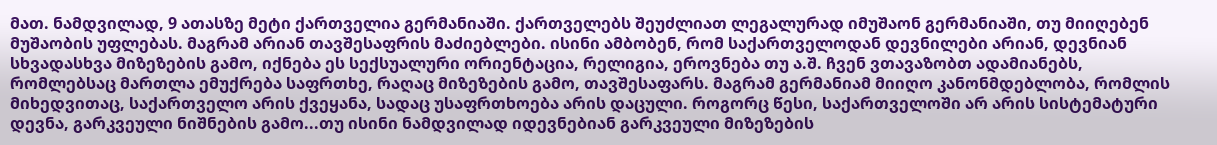მათ. ნამდვილად, 9 ათასზე მეტი ქართველია გერმანიაში. ქართველებს შეუძლიათ ლეგალურად იმუშაონ გერმანიაში, თუ მიიღებენ მუშაობის უფლებას. მაგრამ არიან თავშესაფრის მაძიებლები. ისინი ამბობენ, რომ საქართველოდან დევნილები არიან, დევნიან სხვადასხვა მიზეზების გამო, იქნება ეს სექსუალური ორიენტაცია, რელიგია, ეროვნება თუ ა.შ. ჩვენ ვთავაზობთ ადამიანებს, რომლებსაც მართლა ემუქრება საფრთხე, რაღაც მიზეზების გამო, თავშესაფარს. მაგრამ გერმანიამ მიიღო კანონმდებლობა, რომლის მიხედვითაც, საქართველო არის ქვეყანა, სადაც უსაფრთხოება არის დაცული. როგორც წესი, საქართველოში არ არის სისტემატური დევნა, გარკვეული ნიშნების გამო...თუ ისინი ნამდვილად იდევნებიან გარკვეული მიზეზების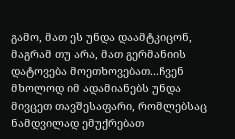გამო, მათ ეს უნდა დაამტკიცონ, მაგრამ თუ არა, მათ გერმანიის დატოვება მოეთხოვებათ...ჩვენ მხოლოდ იმ ადამიანებს უნდა მივცეთ თავშესაფარი, რომლებსაც ნამდვილად ემუქრებათ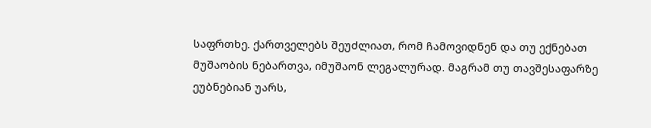საფრთხე. ქართველებს შეუძლიათ, რომ ჩამოვიდნენ და თუ ექნებათ მუშაობის ნებართვა, იმუშაონ ლეგალურად. მაგრამ თუ თავშესაფარზე ეუბნებიან უარს,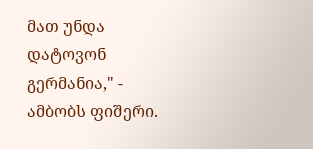მათ უნდა დატოვონ გერმანია," - ამბობს ფიშერი.